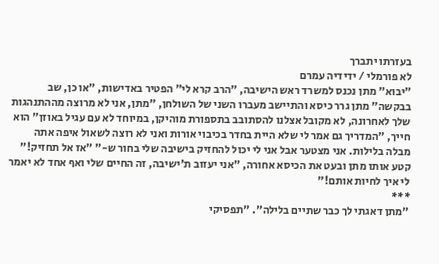בעזרתו יתברך
לא פורמלי / ידידיה עמרם
"יבוא" מתן נכנס למשרד ראש הישיבה, "הרב קרא לי" הפטיר באדישות, "או כן, שב בבקשה" מתן גרר כיסא והתיישב מעברו השני של השולחן, "מתן, אני לא מרוצה מההתנהגות שלך לאחרונה, לא מקובל אצלנו להסתובב בתספורת מוהיקן, במיוחד לא עם עגיל באוזן" הוא חייך, "המדריך גם אמר לי שלא היית בחדר בכיבוי אורות ואני לא רוצה לשאול איפה אתה מבלה בלילות. אני מצטער אבל אני לי יכול להחזיק בישיבה שלי בחור ש-" "אז אל תחזיק!" קטע אותו מתן ובעט את הכיסא אחורה, "אני יעזוב ת'ישיבה, זה החיים שלי ואף אחד לא יאמר לי איך לחיות אותם!"
***
"מתן דאגתי לך כבר שתיים בלילה". "תפסיקי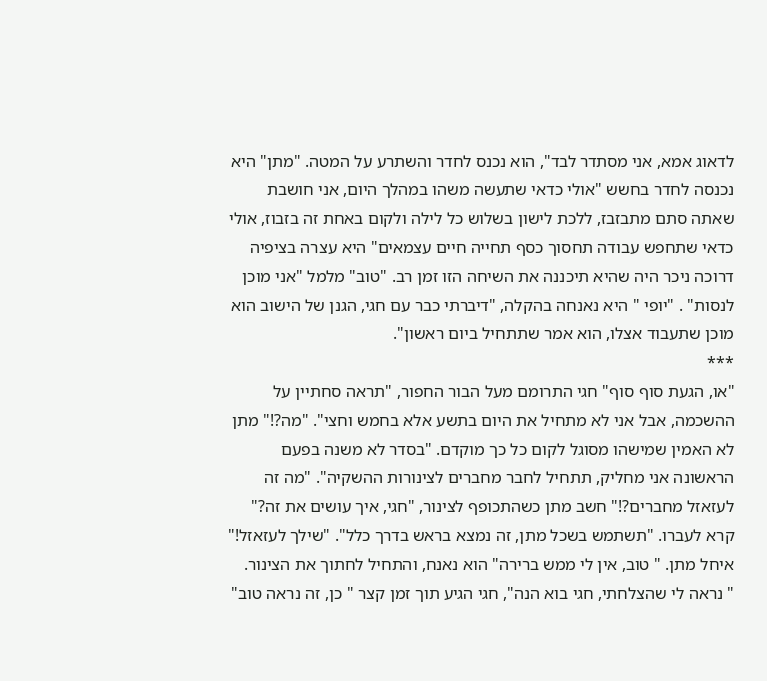לדאוג אמא, אני מסתדר לבד", הוא נכנס לחדר והשתרע על המטה. "מתן" היא נכנסה לחדר בחשש "אולי כדאי שתעשה משהו במהלך היום, אני חושבת שאתה סתם מתבזבז, ללכת לישון בשלוש כל לילה ולקום באחת זה בזבוז, אולי כדאי שתחפש עבודה תחסוך כסף תחייה חיים עצמאים" היא עצרה בציפיה דרוכה ניכר היה שהיא תיכננה את השיחה הזו זמן רב. "טוב" מלמל "אני מוכן לנסות" . "יופי " היא נאנחה בהקלה, "דיברתי כבר עם חגי, הגנן של הישוב הוא מוכן שתעבוד אצלו, הוא אמר שתתחיל ביום ראשון".
***
"או, הגעת סוף סוף" חגי התרומם מעל הבור החפור, "תראה סחתיין על ההשכמה, אבל אני לא מתחיל את היום בתשע אלא בחמש וחצי". "מה?!" מתן לא האמין שמישהו מסוגל לקום כל כך מוקדם. "בסדר לא משנה בפעם הראשונה אני מחליק, תתחיל לחבר מחברים לצינורות ההשקיה". "מה זה לעזאזל מחברים?!" חשב מתן כשהתכופף לצינור, "חגי, איך עושים את זה?" קרא לעברו. "תשתמש בשכל מתן, זה נמצא בראש בדרך כלל". "שילך לעזאזל!" איחל מתן. " טוב, אין לי ממש ברירה" הוא נאנח, והתחיל לחתוך את הצינור.
" נראה לי שהצלחתי, חגי בוא הנה", חגי הגיע תוך זמן קצר " כן, זה נראה טוב"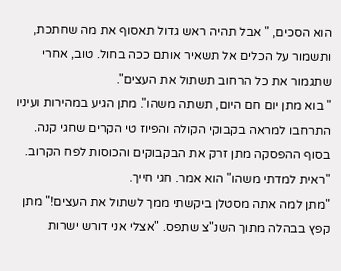הוא הסכים, " אבל תהיה ראש גדול תאסוף את מה שחתכת, ותשמור על הכלים אל תשאיר אותם ככה בחול. טוב, אחרי שתגמור את כל הרחוב תשתול את העצים".
" בוא מתן יום חם היום, תשתה משהו". מתן הגיע במהירות ועיניו התרחבו למראה בקבוקי הקולה והפיוז טי הקרים שחגי קנה. בסוף ההפסקה מתן זרק את הבקבוקים והכוסות לפח הקרוב. "ראית למדתי משהו" הוא אמר. חגי חייך.
"מתן למה אתה מסטלן ביקשתי ממך לשתול את העצים!" מתן קפץ בבהלה מתוך השנ"צ שתפס. "אצלי אני דורש ישרות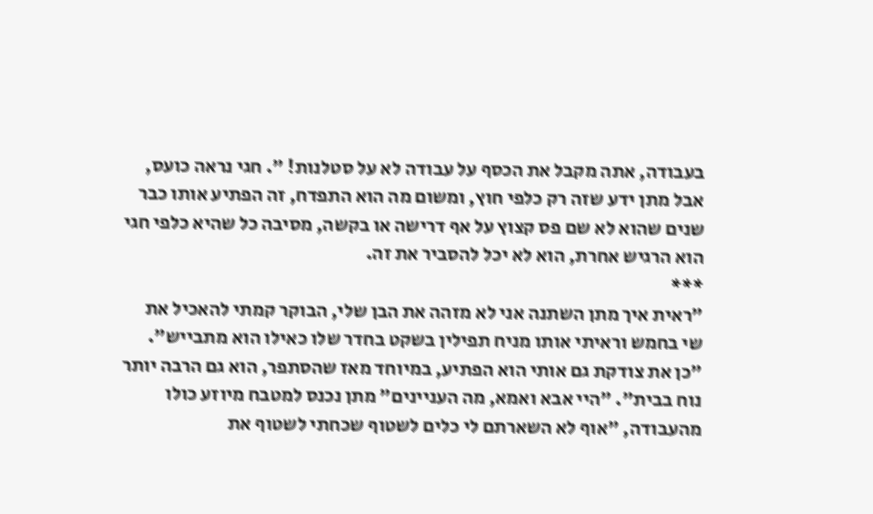בעבודה, אתה מקבל את הכסף על עבודה לא על סטלנות! ". חגי נראה כועס, אבל מתן ידע שזה רק כלפי חוץ, ומשום מה הוא התפדח, זה הפתיע אותו כבר שנים שהוא לא שם פס קצוץ על אף דרישה או בקשה, מסיבה כל שהיא כלפי חגי הוא הרגיש אחרת, הוא לא יכל להסביר את זה.
***
"ראית איך מתן השתנה אני לא מזהה את הבן שלי, הבוקר קמתי להאכיל את שי בחמש וראיתי אותו מניח תפילין בשקט בחדר שלו כאילו הוא מתבייש". "כן את צודקת גם אותי הוא הפתיע, במיוחד מאז שהסתפר, הוא גם הרבה יותר נוח בבית". "היי אבא ואמא, מה העניינים" מתן נכנס למטבח מיוזע כולו מהעבודה, "אוף לא השארתם לי כלים לשטוף שכחתי לשטוף את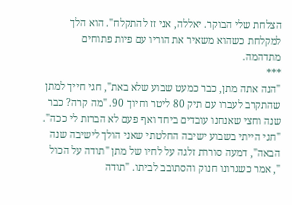הצלחת שלי הבוקר. יאללה, אני זז להתקלח". הוא הלך למקלחת כשהוא משאיר את הוריו עם פיות פתוחים מתדהמה.
***
"הנה אתה מתן, כבר כמעט שבוע שלא באת", חגי חייך למתן שהתקרב לעברו עם תיק 80 ליטר וחיוך 90. "מה קרה? כבר שנה וחצי שאנחנו עובדים ביחד ואף פעם לא הברזת לי ככה". "חגי הייתי בשבוע ישיבה החלטתי שאני הולך לישיבה שנה הבאה", דמעה סוררת זלגה על לחיו של מתן "תודה על הכול ", אמר כשגרונו חנוק והסתובב לביתו. "תודה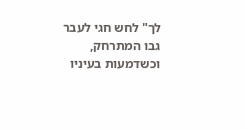לך" לחש חגי לעבר גבו המתרחק, וכשדמעות בעיניו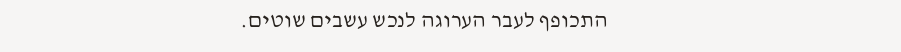התכופף לעבר הערוגה לנכש עשבים שוטים.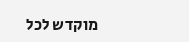מוקדש לכל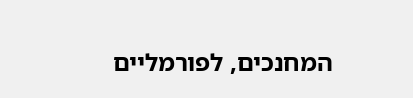המחנכים, לפורמליים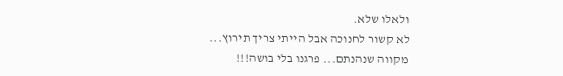ולאלו שלא.
לא קשור לחנוכה אבל הייתי צריך תירוץ...
מקווה שנהנתם... פרגנו בלי בושה!!!